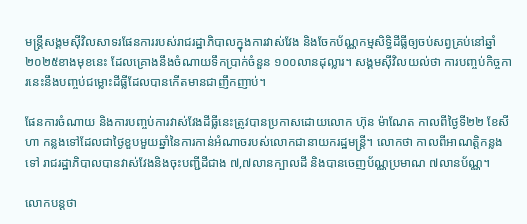មន្ត្រីសង្គមស៊ីវិលសាទរផែនការរបស់រាជរដ្ឋាភិបាលក្នុងការវាស់វែង និងចែកប័ណ្ណកម្មសិទ្ធិដីធ្លីឲ្យចប់សព្វគ្រប់នៅឆ្នាំ២០២៥ខាងមុខនេះ ដែលគ្រោងនឹងចំណាយទឹកប្រាក់ចំនួន ១០០លានដុល្លារ។ សង្គមស៊ីវិលយល់ថា ការបញ្ចប់កិច្ចការនេះនឹងបញ្ចប់ជម្លោះដីធ្លីដែលបានកើតមានជាញឹកញាប់។

ផែនការចំណាយ និងការបញ្ចប់ការវាស់វែងដីធ្លីនេះត្រូវបានប្រកាសដោយលោក ហ៊ុន ម៉ាណែត កាលពីថ្ងៃទី២២ ខែសីហា កន្លងទៅដែលជាថ្ងៃខួបមួយឆ្នាំនៃការកាន់អំណាចរបស់លោកជានាយករដ្ឋមន្ត្រី។ លោកថា កាលពីអាណត្តិកន្លងទៅ រាជរដ្ឋាភិបាលបានវាស់វែងនិងចុះបញ្ជីដីជាង ៧,៧លានក្បាលដី និងបានចេញប័ណ្ណប្រមាណ ៧លានប័ណ្ណ។

លោកបន្តថា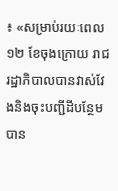៖ «សម្រាប់រយៈពេល ១២ ខែចុងក្រោយ រាជរដ្ឋាភិបាលបានវាស់វែងនិងចុះបញ្ជីដីបន្ថែមបាន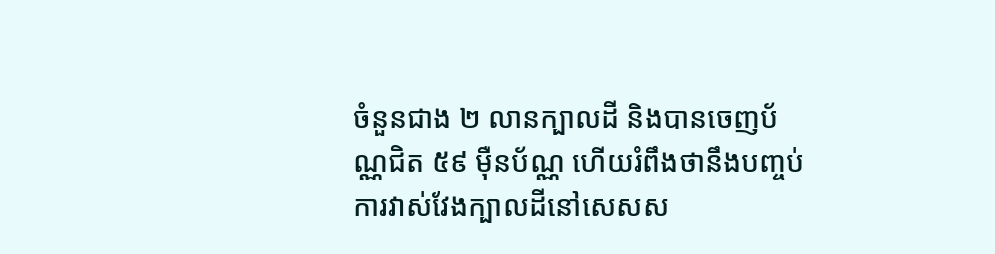ចំនួនជាង ២ លានក្បាលដី និងបានចេញប័ណ្ណជិត ៥៩ ម៉ឺនប័ណ្ណ ហើយរំពឹងថានឹងបញ្ចប់ការវាស់វែងក្បាលដីនៅសេសស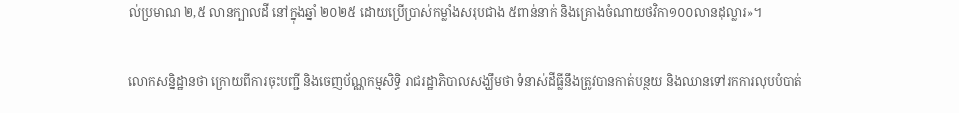ល់ប្រមាណ ២,៥ លានក្បាលដី នៅក្នុងឆ្នាំ ២០២៥ ដោយប្រើប្រាស់កម្លាំងសរុបជាង ៥ពាន់នាក់ និងគ្រោងចំណាយថវិកា១០០លានដុល្លារ»។

លោកសន្និដ្ឋានថា ក្រោយពីការចុះបញ្ជី និងចេញប័ណ្ណកម្មសិទ្ធិ រាជរដ្ឋាភិបាលសង្ឃឹមថា ទំនាស់ដីធ្លីនឹងត្រូវបានកាត់បន្ថយ និងឈានទៅរកការលុបបំបាត់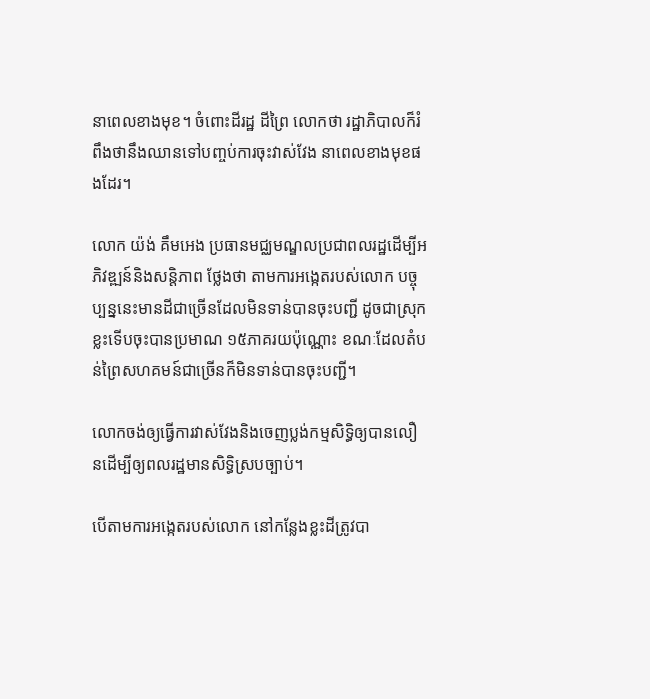នាពេលខាងមុខ។ ចំពោះដីរដ្ឋ ដីព្រៃ លោកថា រដ្ឋាភិបាលក៏រំពឹងថានឹងឈានទៅបញ្ចប់ការចុះវាស់វែង នាពេលខាងមុខផងដែរ។

លោក យ៉ង់ គឹមអេង ប្រធានមជ្ឈមណ្ឌលប្រជាពលរដ្ឋដើម្បីអភិវឌ្ឍន៍និងសន្ដិភាព ថ្លែងថា តាមការអង្កេតរបស់លោក បច្ចុប្បន្ននេះមានដីជាច្រើនដែលមិនទាន់បានចុះបញ្ជី ដូចជាស្រុកខ្លះទើបចុះបានប្រមាណ ១៥ភាគរយប៉ុណ្ណោះ ខណៈដែលតំបន់ព្រៃសហគមន៍ជាច្រើនក៏មិនទាន់បានចុះបញ្ជី។

លោកចង់ឲ្យធ្វើការវាស់វែងនិងចេញប្លង់កម្មសិទ្ធិឲ្យបានលឿនដើម្បីឲ្យពលរដ្ឋមានសិទ្ធិស្របច្បាប់។

បើតាមការអង្កេតរបស់លោក នៅកន្លែងខ្លះដីត្រូវបា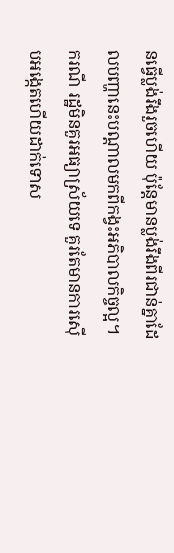នធ្វើប្លង់រឹងរួចហើយ ប៉ុន្តែមានប្លង់រឹងពីរជាន់គ្នាដែលបញ្ហានេះបណ្ដាលមកពីកង្វះអភិបាលកិច្ចល្អ។ ករណី រដ្ឋមិនគួរអធ្យាស្រ័យទេ គួរតែមានការស៊ើបអង្កេតហើយដាក់ទោស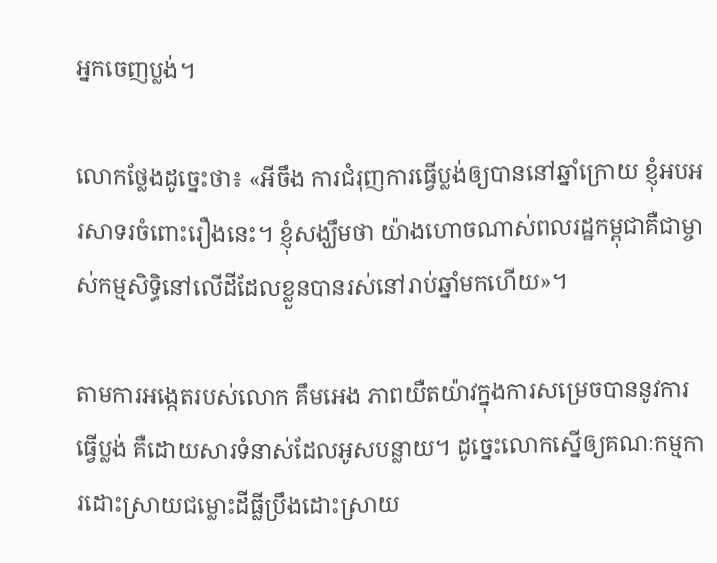អ្នកចេញប្លង់។

លោកថ្លែងដូច្នេះថា៖ «អីចឹង ការជំរុញការធ្វើប្លង់ឲ្យបាននៅឆ្នាំក្រោយ ខ្ញុំអបអរសាទរចំពោះរឿងនេះ។ ខ្ញុំសង្ឃឹមថា យ៉ាងហោចណាស់ពលរដ្ឋកម្ពុជាគឺជាម្ចាស់កម្មសិទ្ធិនៅលើដីដែលខ្លួនបានរស់នៅរាប់ឆ្នាំមកហើយ»។

តាមការអង្កេតរបស់លោក គឹមអេង ភាពយឺតយ៉ាវក្នុងការសម្រេចបាននូវការធ្វើប្លង់ គឺដោយសារទំនាស់ដែលអូសបន្លាយ។ ដូច្នេះលោកស្នើឲ្យគណៈកម្មការដោះស្រាយជម្លោះដីធ្លីប្រឹងដោះស្រាយ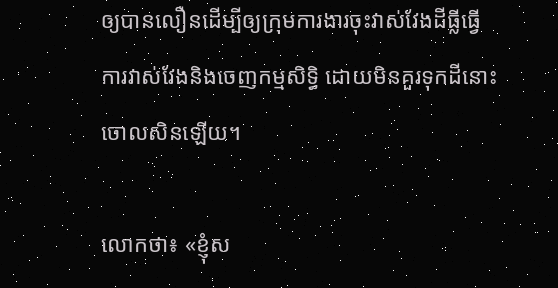ឲ្យបានលឿនដើម្បីឲ្យក្រុមការងារចុះវាស់វែងដីធ្លីធ្វើការវាស់វែងនិងចេញកម្មសិទ្ធិ ដោយមិនគួរទុកដីនោះចោលសិនឡើយ។

លោកថា៖ «ខ្ញុំស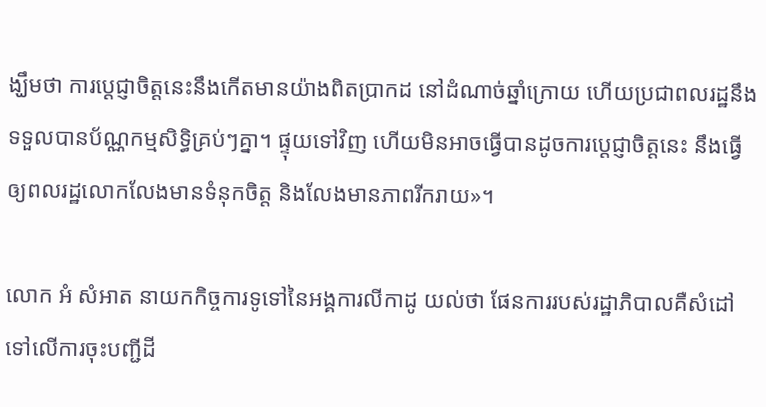ង្ឃឹមថា ការប្ដេជ្ញាចិត្តនេះនឹងកើតមានយ៉ាងពិតប្រាកដ នៅដំណាច់ឆ្នាំក្រោយ ហើយប្រជាពលរដ្ឋនឹងទទួលបានប័ណ្ណកម្មសិទ្ធិគ្រប់ៗគ្នា។ ផ្ទុយទៅវិញ ហើយមិនអាចធ្វើបានដូចការប្ដេជ្ញាចិត្តនេះ នឹងធ្វើឲ្យពលរដ្ឋលោកលែងមានទំនុកចិត្ត និងលែងមានភាពរីករាយ»។

លោក អំ សំអាត នាយកកិច្ចការទូទៅនៃអង្គការលីកាដូ យល់ថា ផែនការរបស់រដ្ឋាភិបាលគឺសំដៅទៅលើការចុះបញ្ជីដី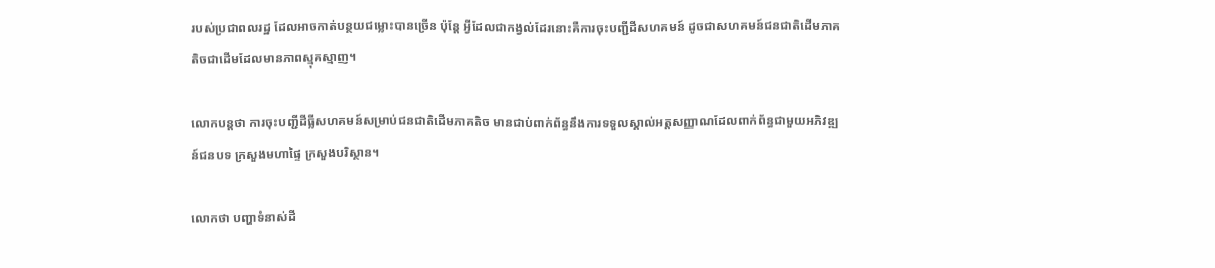របស់ប្រជាពលរដ្ឋ ដែលអាចកាត់បន្ថយជម្លោះបានច្រើន ប៉ុន្តែ អ្វីដែលជាកង្វល់ដែរនោះគឺការចុះបញ្ជីដីសហគមន៍ ដូចជាសហគមន៍ជនជាតិដើមភាគតិចជាដើមដែលមានភាពស្មុគស្មាញ។

លោកបន្តថា ការចុះបញ្ជីដីធ្លីសហគមន៍សម្រាប់ជនជាតិដើមភាគតិច មានជាប់ពាក់ព័ន្ធនឹងការទទួលស្គាល់អត្តសញ្ញាណដែលពាក់ព័ន្ធជាមួយអភិវឌ្ឍន៍ជនបទ ក្រសួងមហាផ្ទៃ ក្រសួងបរិស្ថាន។

លោកថា បញ្ហាទំនាស់ដី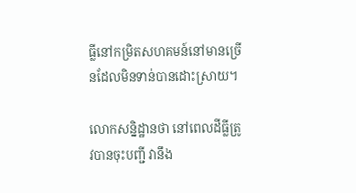ធ្លីនៅកម្រិតសហគមន៍នៅមានច្រើនដែលមិនទាន់បានដោះស្រាយ។

លោកសន្និដ្ឋានថា នៅពេលដីធ្លីត្រូវបានចុះបញ្ជី វានឹង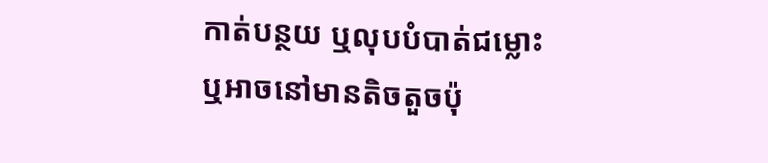កាត់បន្ថយ ឬលុបបំបាត់ជម្លោះ ឬអាចនៅមានតិចតួចប៉ុ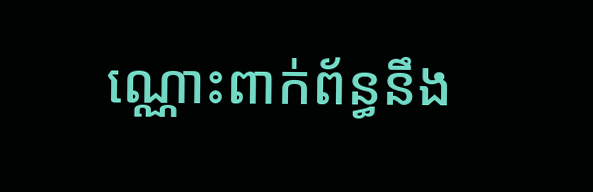ណ្ណោះពាក់ព័ន្ធនឹង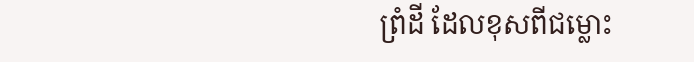ព្រំដី ដែលខុសពីជម្លោះ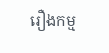រឿងកម្ម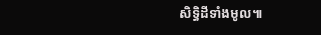សិទ្ធិដីទាំងមូល៕